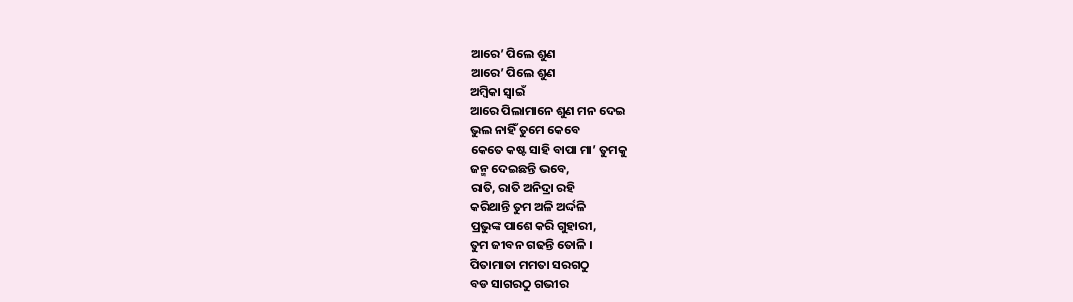ଆରେ’ ପିଲେ ଶୁଣ
ଆରେ’ ପିଲେ ଶୁଣ
ଅମ୍ବିକା ସ୍ଵାଇଁ
ଆରେ ପିଲାମାନେ ଶୁଣ ମନ ଦେଇ
ଭୁଲ ନାହିଁ ତୁମେ କେବେ
କେତେ କଷ୍ଟ ସାହି ବାପା ମା’ ତୁମକୁ
ଜନ୍ମ ଦେଇଛନ୍ତି ଭବେ,
ରାତି, ରାତି ଅନିଦ୍ରା ରହି
କରିଥାନ୍ତି ତୁମ ଅଳି ଅର୍ଦ୍ଦଳି
ପ୍ରଭୁଙ୍କ ପାଶେ କରି ଗୁହାରୀ,
ତୁମ ଜୀବନ ଗଢନ୍ତି ତୋଳି ।
ପିତାମାତା ମମତା ସରଗଠୁ
ବଡ ସାଗରଠୁ ଗଭୀର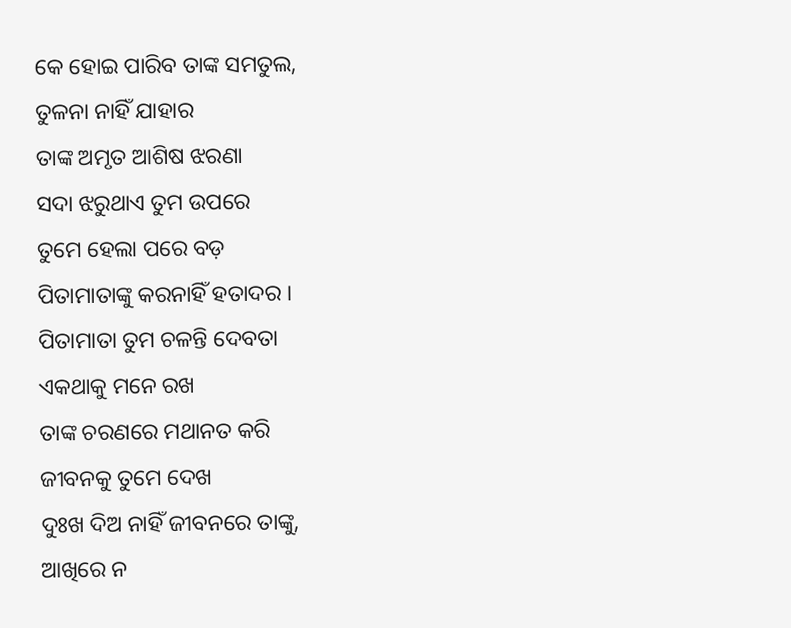କେ ହୋଇ ପାରିବ ତାଙ୍କ ସମତୁଲ,
ତୁଳନା ନାହିଁ ଯାହାର
ତାଙ୍କ ଅମୃତ ଆଶିଷ ଝରଣା
ସଦା ଝରୁଥାଏ ତୁମ ଉପରେ
ତୁମେ ହେଲା ପରେ ବଡ଼
ପିତାମାତାଙ୍କୁ କରନାହିଁ ହତାଦର ।
ପିତାମାତା ତୁମ ଚଳନ୍ତି ଦେବତା
ଏକଥାକୁ ମନେ ରଖ
ତାଙ୍କ ଚରଣରେ ମଥାନତ କରି
ଜୀବନକୁ ତୁମେ ଦେଖ
ଦୁଃଖ ଦିଅ ନାହିଁ ଜୀବନରେ ତାଙ୍କୁ,
ଆଖିରେ ନ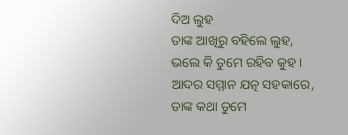ଦିଅ ଲୁହ
ତାଙ୍କ ଆଖିରୁ ବହିଲେ ଲୁହ,
ଭଲେ କି ତୁମେ ରହିବ କୁହ ।
ଆଦର ସମ୍ମାନ ଯତ୍ନ ସହକାରେ,
ତାଙ୍କ କଥା ତୁମେ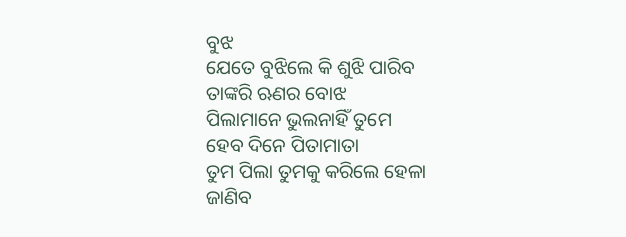ବୁଝ
ଯେତେ ବୁଝିଲେ କି ଶୁଝି ପାରିବ
ତାଙ୍କରି ଋଣର ବୋଝ
ପିଲାମାନେ ଭୁଲନାହିଁ ତୁମେ
ହେବ ଦିନେ ପିତାମାତା
ତୁମ ପିଲା ତୁମକୁ କରିଲେ ହେଳା
ଜାଣିବ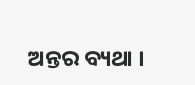ଅନ୍ତର ବ୍ୟଥା ।